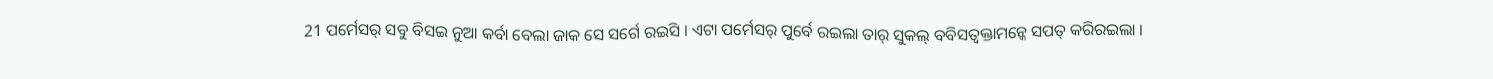21 ପର୍ମେସର୍ ସବୁ ବିସଇ ନୁଆ କର୍ବା ବେଲା ଜାକ ସେ ସର୍ଗେ ରଇସି । ଏଟା ପର୍ମେସର୍ ପୁର୍ବେ ରଇଲା ତାର୍ ସୁକଲ୍ ବବିସତ୍ବକ୍ତାମନ୍କେ ସପତ୍ କରିରଇଲା ।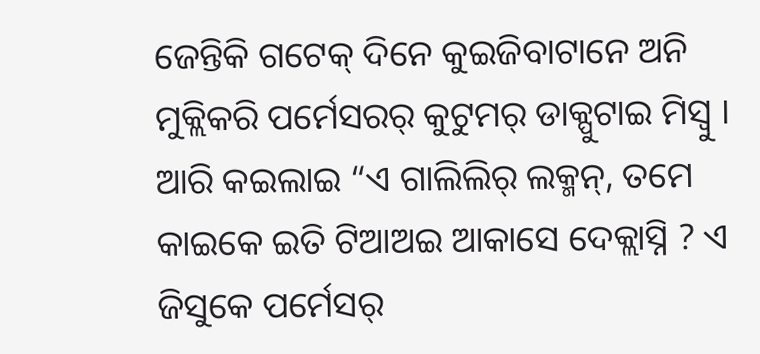ଜେନ୍ତିକି ଗଟେକ୍ ଦିନେ କୁଇଜିବାଟାନେ ଅନି ମୁକ୍ଲିକରି ପର୍ମେସରର୍ କୁଟୁମର୍ ଡାକ୍ପୁଟାଇ ମିସ୍ବୁ ।
ଆରି କଇଲାଇ “ଏ ଗାଲିଲିର୍ ଲକ୍ମନ୍, ତମେ କାଇକେ ଇତି ଟିଆଅଇ ଆକାସେ ଦେକ୍ଲାସ୍ନି ? ଏ ଜିସୁକେ ପର୍ମେସର୍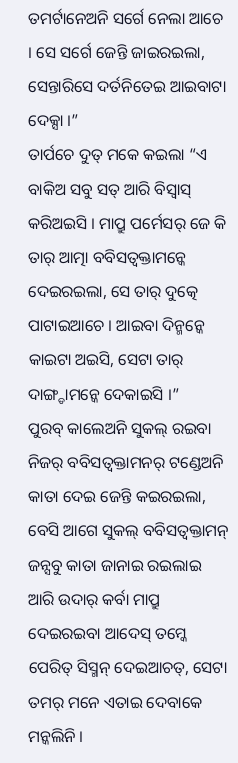ତମର୍ଟାନେଅନି ସର୍ଗେ ନେଲା ଆଚେ । ସେ ସର୍ଗେ ଜେନ୍ତି ଜାଇରଇଲା, ସେନ୍ତାରିସେ ଦର୍ତନିତେଇ ଆଇବାଟା ଦେକ୍ସା ।”
ତାର୍ପଚେ ଦୁତ୍ ମକେ କଇଲା “ଏ ବାକିଅ ସବୁ ସତ୍ ଆରି ବିସ୍ବାସ୍ କରିଅଇସି । ମାପ୍ରୁ ପର୍ମେସର୍ ଜେ କି ତାର୍ ଆତ୍ମା ବବିସତ୍ବକ୍ତାମନ୍କେ ଦେଇରଇଲା, ସେ ତାର୍ ଦୁତ୍କେ ପାଟାଇଆଚେ । ଆଇବା ଦିନ୍ମନ୍କେ କାଇଟା ଅଇସି, ସେଟା ତାର୍ ଦାଙ୍ଗ୍ଡାମନ୍କେ ଦେକାଇସି ।”
ପୁରବ୍ କାଲେଅନି ସୁକଲ୍ ରଇବା ନିଜର୍ ବବିସତ୍ବକ୍ତାମନର୍ ଟଣ୍ଡେଅନି କାତା ଦେଇ ଜେନ୍ତି କଇରଇଲା,
ବେସି ଆଗେ ସୁକଲ୍ ବବିସତ୍ବକ୍ତାମନ୍ ଜନ୍ସବୁ କାତା ଜାନାଇ ରଇଲାଇ ଆରି ଉଦାର୍ କର୍ବା ମାପ୍ରୁ ଦେଇରଇବା ଆଦେସ୍ ତମ୍କେ ପେରିତ୍ ସିସ୍ମନ୍ ଦେଇଆଚତ୍, ସେଟା ତମର୍ ମନେ ଏତାଇ ଦେବାକେ ମନ୍କଲିନି ।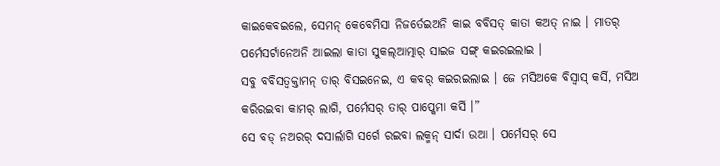କାଇକେବଇଲେ, ସେମନ୍ କେବେମିସା ନିଜର୍ତେଇଅନି କାଇ ବବିସତ୍ କାତା କଅତ୍ ନାଇ । ମାତର୍ ପର୍ମେସର୍ଟାନେଅନି ଆଇଲା କାତା ସୁକଲ୍ଆତ୍ମାର୍ ସାଇଜ ସଙ୍ଗ୍ କଇରଇଲାଇ ।
ସବୁ ବବିସତ୍ବକ୍ତାମନ୍ ତାର୍ ବିସଇନେଇ, ଏ କବର୍ କଇରଇଲାଇ । ଜେ ମସିଅକେ ବିସ୍ବାସ୍ କର୍ସି, ମସିଅ କରିରଇବା କାମର୍ ଲାଗି, ପର୍ମେସର୍ ତାର୍ ପାପ୍କେମା କର୍ସି ।”
ସେ ବଡ୍ ନଅରର୍ ଦସାର୍ଲାଗି ସର୍ଗେ ରଇବା ଲକ୍ମନ୍ ସାର୍ଦା ଉଆ । ପର୍ମେସର୍ ସେ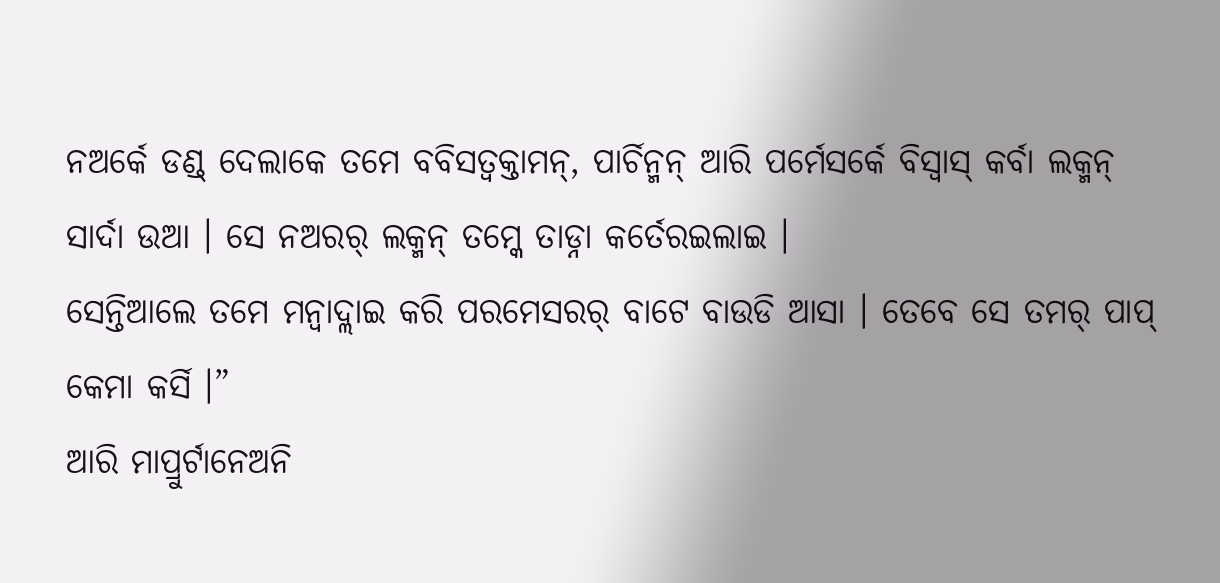ନଅର୍କେ ଡଣ୍ଡ୍ ଦେଲାକେ ତମେ ବବିସତ୍ବକ୍ତାମନ୍, ପାର୍ଚିନ୍ମନ୍ ଆରି ପର୍ମେସର୍କେ ବିସ୍ବାସ୍ କର୍ବା ଲକ୍ମନ୍ ସାର୍ଦା ଉଆ । ସେ ନଅରର୍ ଲକ୍ମନ୍ ତମ୍କେ ତାଡ୍ନା କର୍ତେରଇଲାଇ ।
ସେନ୍ତିଆଲେ ତମେ ମନ୍ବାଦ୍ଲାଇ କରି ପରମେସରର୍ ବାଟେ ବାଉଡି ଆସା । ତେବେ ସେ ତମର୍ ପାପ୍ କେମା କର୍ସି ।”
ଆରି ମାପ୍ରୁର୍ଟାନେଅନି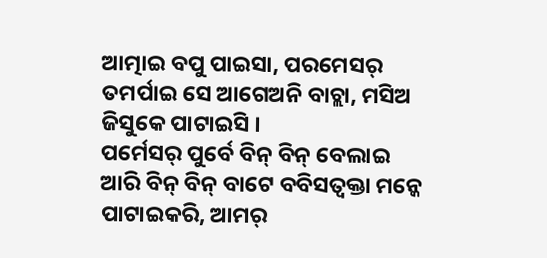ଆତ୍ମାଇ ବପୁ ପାଇସା, ପରମେସର୍ ତମର୍ପାଇ ସେ ଆଗେଅନି ବାଚ୍ଲା, ମସିଅ ଜିସୁକେ ପାଟାଇସି ।
ପର୍ମେସର୍ ପୁର୍ବେ ବିନ୍ ବିନ୍ ବେଲାଇ ଆରି ବିନ୍ ବିନ୍ ବାଟେ ବବିସତ୍ବକ୍ତା ମନ୍କେ ପାଟାଇକରି, ଆମର୍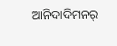ଆନିଦାଦିମନର୍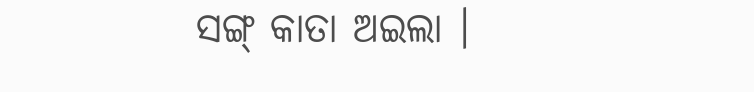ସଙ୍ଗ୍ କାତା ଅଇଲା ।